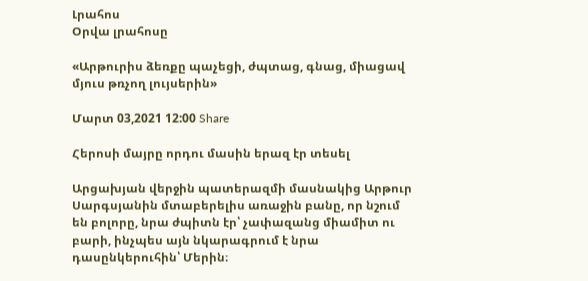Լրահոս
Օրվա լրահոսը

«Արթուրիս ձեռքը պաչեցի, ժպտաց, գնաց, միացավ մյուս թռչող լույսերին»

Մարտ 03,2021 12:00 Share

Հերոսի մայրը որդու մասին երազ էր տեսել

Արցախյան վերջին պատերազմի մասնակից Արթուր Սարգսյանին մտաբերելիս առաջին բանը, որ նշում են բոլորը, նրա ժպիտն էր՝ չափազանց միամիտ ու բարի, ինչպես այն նկարագրում է նրա դասընկերուհին՝ Մերին։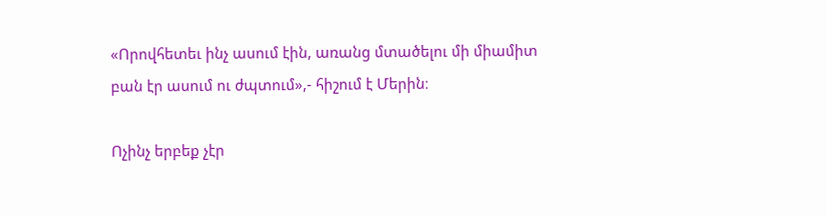«Որովհետեւ ինչ ասում էին, առանց մտածելու մի միամիտ բան էր ասում ու ժպտում»,- հիշում է Մերին։

Ոչինչ երբեք չէր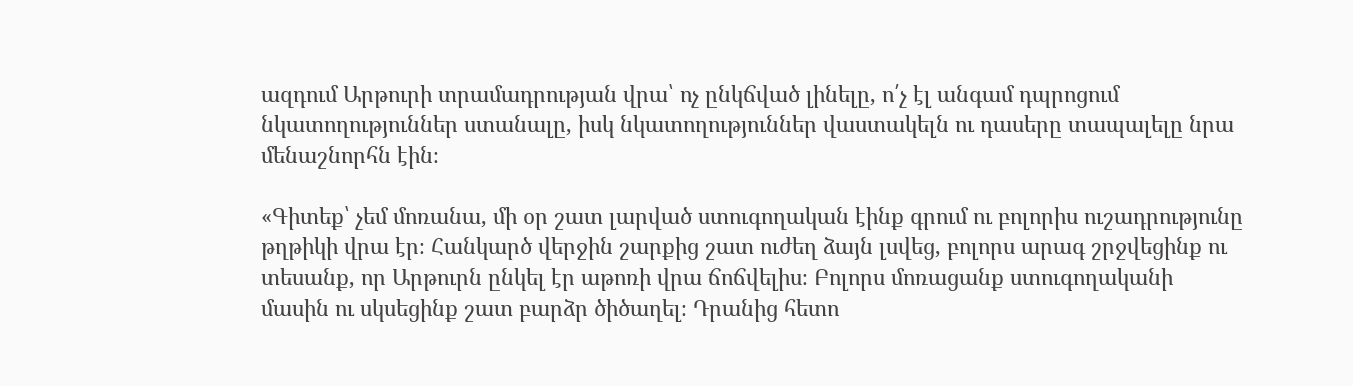ազդում Արթուրի տրամադրության վրա՝ ոչ ընկճված լինելը, ո՛չ էլ անգամ դպրոցում նկատողություններ ստանալը, իսկ նկատողություններ վաստակելն ու դասերը տապալելը նրա մենաշնորհն էին։

«Գիտեք՝ չեմ մոռանա, մի օր շատ լարված ստուգողական էինք գրում ու բոլորիս ուշադրությունը թղթիկի վրա էր։ Հանկարծ վերջին շարքից շատ ուժեղ ձայն լսվեց, բոլորս արագ շրջվեցինք ու տեսանք, որ Արթուրն ընկել էր աթոռի վրա ճոճվելիս։ Բոլորս մոռացանք ստուգողականի մասին ու սկսեցինք շատ բարձր ծիծաղել։ Դրանից հետո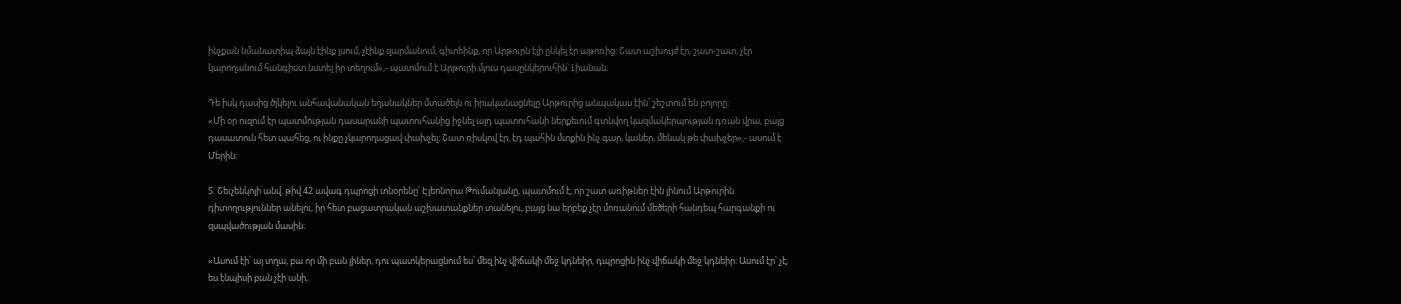ինչքան նմանատիպ ձայն էինք լսում, չէինք զարմանում, գիտեինք, որ Արթուրն էլի ընկել էր աթոռից։ Շատ աշխույժ էր, շատ-շատ, չէր կարողանում հանգիստ նստել իր տեղում»,- պատմում է Արթուրի մյուս դասընկերուհին՝ Լիանան։

Դե իսկ դասից ծլկելու անհավանական եղանակներ մտածելն ու իրականացնելը Արթուրից անպակաս էին՝ շեշտում են բոլորը։
«Մի օր ուզում էր պատմության դասարանի պատուհանից իջնել այդ պատուհանի ներքեւում գտնվող կազմակերպության դռան վրա, բայց դասատուն հետ պահեց, ու ինքը չկարողացավ փախչել։ Շատ ռիսկով էր, էդ պահին մտքին ինչ գար, կաներ, մենակ թե փախչեր»,- ասում է Մերին։

Տ. Շեւչենկոյի անվ. թիվ 42 ավագ դպրոցի տնօրենը՝ Էլեոնորա Թումանյանը, պատմում է, որ շատ առիթներ էին լինում Արթուրին դիտողություններ անելու, իր հետ բացատրական աշխատանքներ տանելու, բայց նա երբեք չէր մոռանում մեծերի հանդեպ հարգանքի ու զսպվածության մասին։

«Ասում էի՝ այ տղա, բա որ մի բան լիներ, դու պատկերացնում ես՝ մեզ ինչ վիճակի մեջ կդնեիր, դպրոցին ինչ վիճակի մեջ կդնեիր։ Ասում էր՝ չէ, ես էնպիսի բան չէի անի,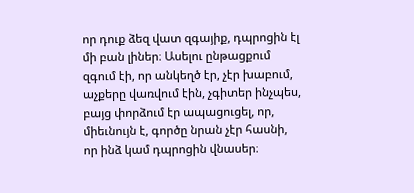որ դուք ձեզ վատ զգայիք, դպրոցին էլ մի բան լիներ։ Ասելու ընթացքում զգում էի, որ անկեղծ էր, չէր խաբում, աչքերը վառվում էին, չգիտեր ինչպես, բայց փորձում էր ապացուցել, որ, միեւնույն է, գործը նրան չէր հասնի, որ ինձ կամ դպրոցին վնասեր։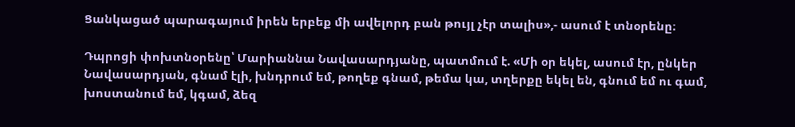Ցանկացած պարագայում իրեն երբեք մի ավելորդ բան թույլ չէր տալիս»,- ասում է տնօրենը։

Դպրոցի փոխտնօրենը՝ Մարիաննա Նավասարդյանը, պատմում է. «Մի օր եկել, ասում էր, ընկեր Նավասարդյան, գնամ էլի, խնդրում եմ, թողեք գնամ, թեմա կա, տղերքը եկել են, գնում եմ ու գամ, խոստանում եմ, կգամ, ձեզ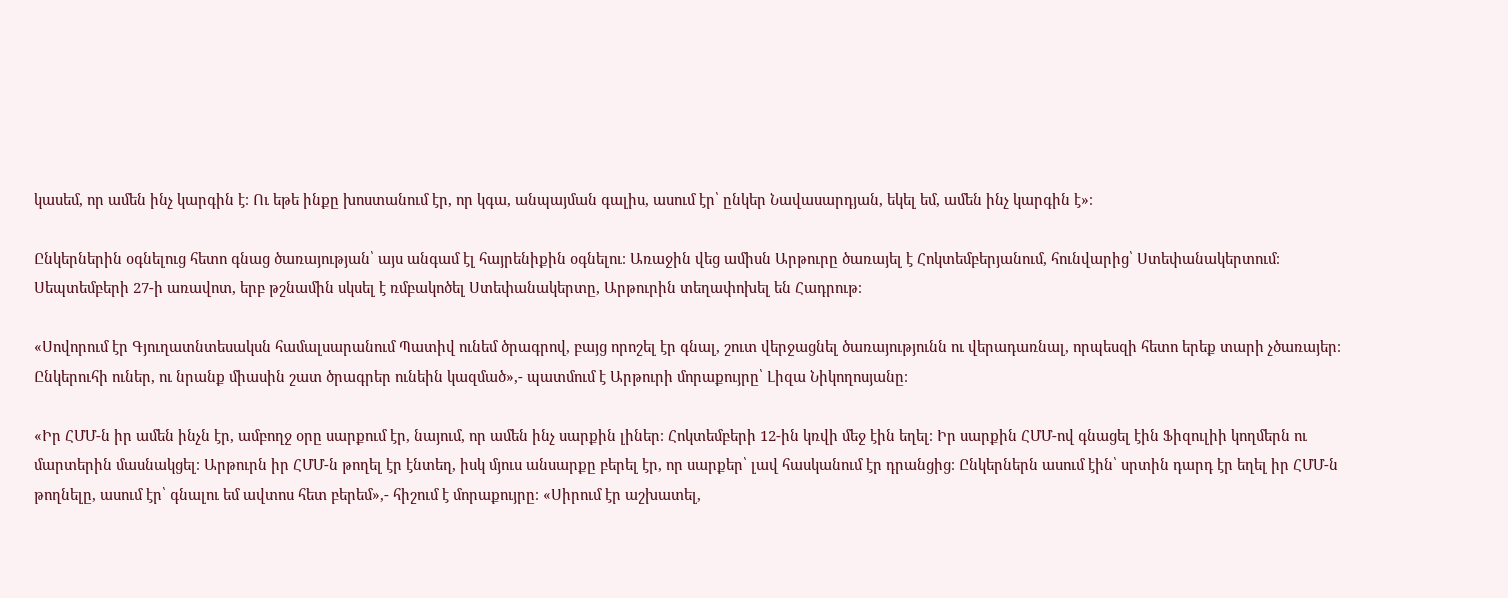կասեմ, որ ամեն ինչ կարգին է։ Ու եթե ինքը խոստանում էր, որ կգա, անպայման գալիս, ասում էր՝ ընկեր Նավասարդյան, եկել եմ, ամեն ինչ կարգին է»։

Ընկերներին օգնելուց հետո գնաց ծառայության՝ այս անգամ էլ հայրենիքին օգնելու։ Առաջին վեց ամիսն Արթուրը ծառայել է Հոկտեմբերյանում, հունվարից՝ Ստեփանակերտում։ Սեպտեմբերի 27-ի առավոտ, երբ թշնամին սկսել է ռմբակոծել Ստեփանակերտը, Արթուրին տեղափոխել են Հադրութ։

«Սովորում էր Գյուղատնտեսակսն համալսարանում Պատիվ ունեմ ծրագրով, բայց որոշել էր գնալ, շուտ վերջացնել ծառայությունն ու վերադառնալ, որպեսզի հետո երեք տարի չծառայեր։ Ընկերուհի ուներ, ու նրանք միասին շատ ծրագրեր ունեին կազմած»,- պատմում է Արթուրի մորաքույրը՝ Լիզա Նիկողոսյանը։

«Իր ՀՄՄ-ն իր ամեն ինչն էր, ամբողջ օրը սարքում էր, նայում, որ ամեն ինչ սարքին լիներ։ Հոկտեմբերի 12-ին կռվի մեջ էին եղել։ Իր սարքին ՀՄՄ-ով գնացել էին Ֆիզուլիի կողմերն ու մարտերին մասնակցել։ Արթուրն իր ՀՄՄ-ն թողել էր էնտեղ, իսկ մյուս անսարքը բերել էր, որ սարքեր՝ լավ հասկանում էր դրանցից։ Ընկերներն ասում էին՝ սրտին դարդ էր եղել իր ՀՄՄ-ն թողնելը, ասում էր՝ գնալու եմ ավտոս հետ բերեմ»,- հիշում է մորաքույրը։ «Սիրում էր աշխատել,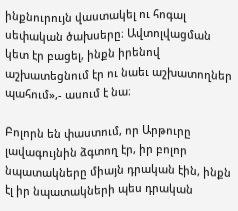ինքնուրույն վաստակել ու հոգալ սեփական ծախսերը։ Ավտոլվացման կետ էր բացել, ինքն իրենով աշխատեցնում էր ու նաեւ աշխատողներ պահում»,- ասում է նա։

Բոլորն են փաստում, որ Արթուրը լավագույնին ձգտող էր, իր բոլոր նպատակները միայն դրական էին, ինքն էլ իր նպատակների պես դրական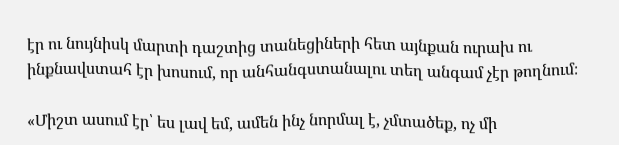էր ու նույնիսկ մարտի դաշտից տանեցիների հետ այնքան ուրախ ու ինքնավստահ էր խոսում, որ անհանգստանալու տեղ անգամ չէր թողնում։

«Միշտ ասում էր՝ ես լավ եմ, ամեն ինչ նորմալ է, չմտածեք, ոչ մի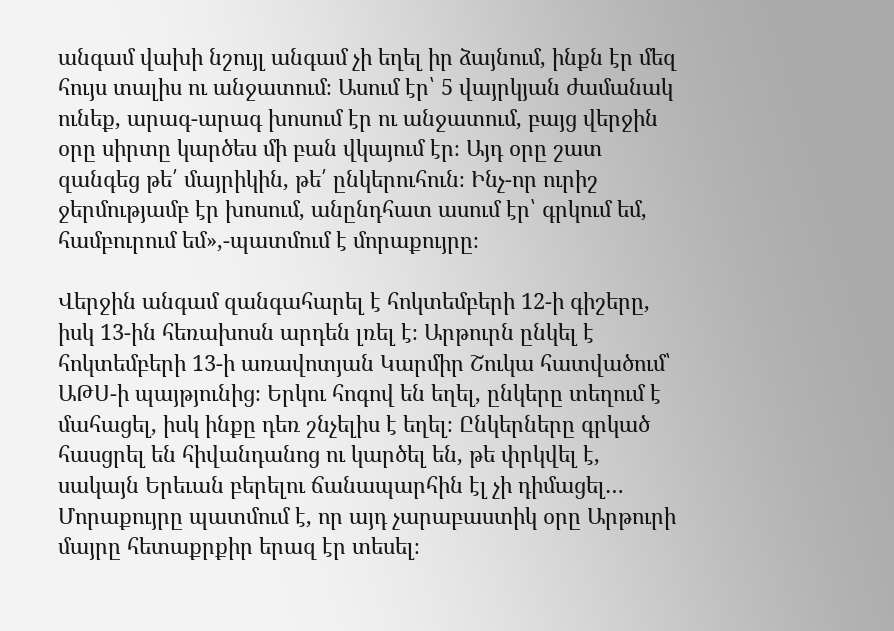անգամ վախի նշույլ անգամ չի եղել իր ձայնում, ինքն էր մեզ հույս տալիս ու անջատում։ Ասում էր՝ 5 վայրկյան ժամանակ ունեք, արագ-արագ խոսում էր ու անջատում, բայց վերջին օրը սիրտը կարծես մի բան վկայում էր։ Այդ օրը շատ զանգեց թե՛ մայրիկին, թե՛ ընկերուհուն։ Ինչ-որ ուրիշ ջերմությամբ էր խոսում, անընդհատ ասում էր՝ գրկում եմ, համբուրում եմ»,-պատմում է մորաքույրը։

Վերջին անգամ զանգահարել է հոկտեմբերի 12-ի գիշերը, իսկ 13-ին հեռախոսն արդեն լռել է։ Արթուրն ընկել է հոկտեմբերի 13-ի առավոտյան Կարմիր Շուկա հատվածում՝ ԱԹՍ-ի պայթյունից։ Երկու հոգով են եղել, ընկերը տեղում է մահացել, իսկ ինքը դեռ շնչելիս է եղել։ Ընկերները գրկած հասցրել են հիվանդանոց ու կարծել են, թե փրկվել է, սակայն Երեւան բերելու ճանապարհին էլ չի դիմացել…
Մորաքույրը պատմում է, որ այդ չարաբաստիկ օրը Արթուրի մայրը հետաքրքիր երազ էր տեսել։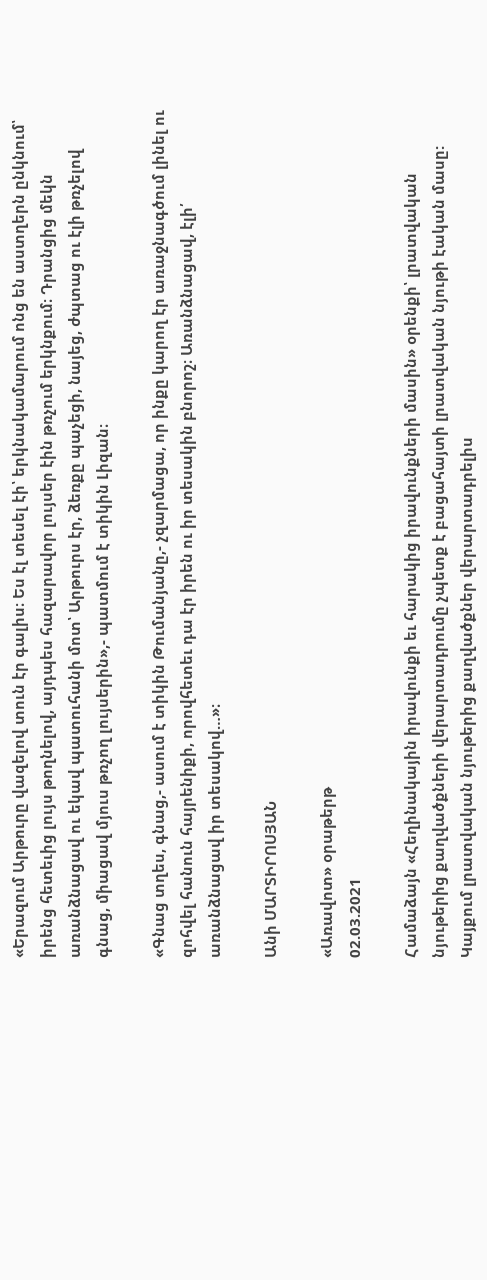«Երազում Արթուրը վազելով տուն էր գալիս։ Ես էլ տեսել էի՝ երկնակամարում ոնց են աստղերն ընկնում՝ իրենց հետեւից լույս թողնելով, այդպես հազարավոր լույսեր էին թռչում երկնքում։ Դրանցից մեկն առանձնացավ ու եկավ պատուհանի մոտ՝ Արթուրս էր, ձեռքը պաչեցի, նայեց, ժպտաց ու էլի թռչելով գնաց, միացավ մյուս թռչող լույսերին»,- պատմում է տիկին Լիզան։

«Գնաց տղես, գնաց,- ասում է տիկին Թումանյանը,- չզարմացա, որ ինքը կարող էր առաջնագծում լինել ու զոհվել հանուն հայրենիքի, որովհետեւ դա էր իրեն ու իր տեսակին բնորոշ։ Առանձնացավ, էլի՛ առանձնացավ իր տեսակով…»։

Անի ՄԱՐՏԻՐՈՍՅԱՆ

«Առավոտ» օրաթերթ
02.03.2021

Համաձայն «Հեղինակային իրավունքի եւ հարակից իրավունքների մասին» օրենքի՝ լրատվական նյութերից քաղվածքների վերարտադրումը չպետք է բացահայտի լրատվական նյութի էական մասը: Կայքում լրատվական նյութերից քաղվածքներ վերարտադրելիս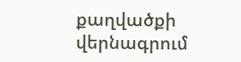քաղվածքի վերնագրում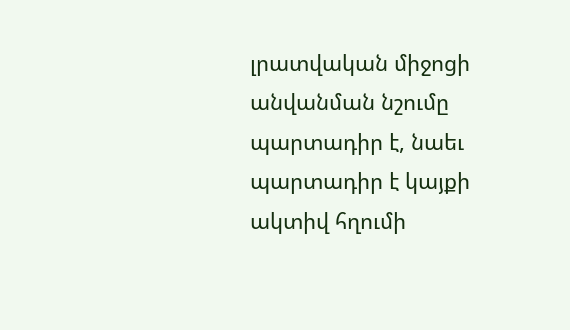լրատվական միջոցի անվանման նշումը պարտադիր է, նաեւ պարտադիր է կայքի ակտիվ հղումի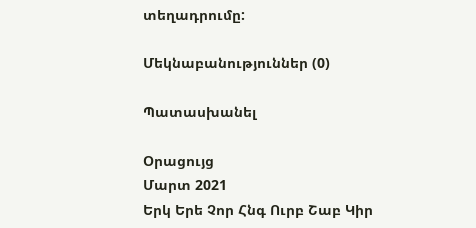տեղադրումը:

Մեկնաբանություններ (0)

Պատասխանել

Օրացույց
Մարտ 2021
Երկ Երե Չոր Հնգ Ուրբ Շաբ Կիր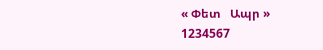« Փետ   Ապր »
1234567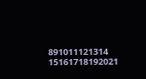891011121314
15161718192021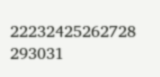22232425262728
293031